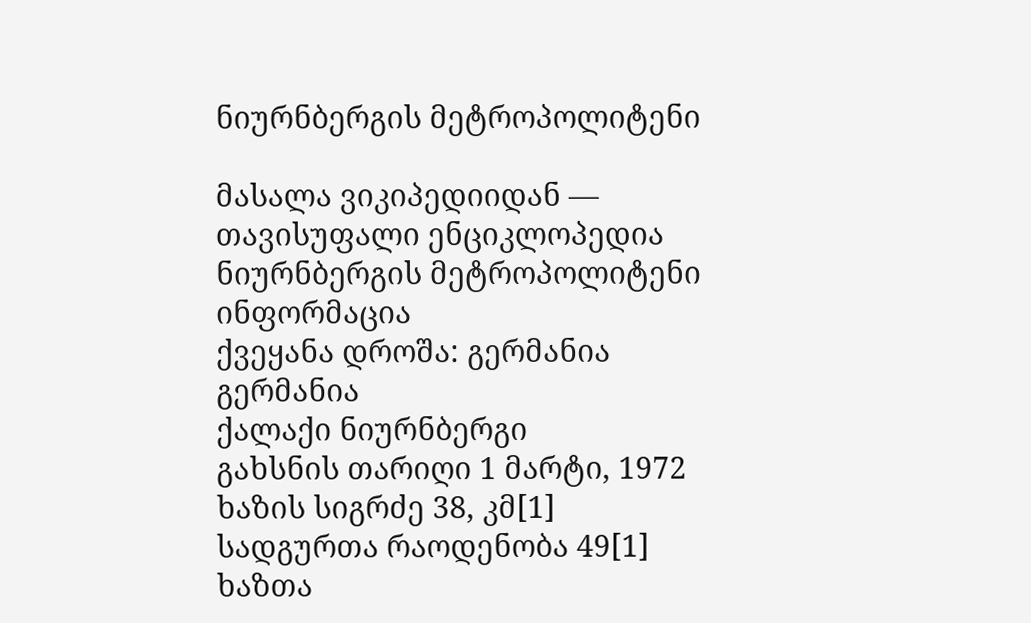ნიურნბერგის მეტროპოლიტენი

მასალა ვიკიპედიიდან — თავისუფალი ენციკლოპედია
ნიურნბერგის მეტროპოლიტენი
ინფორმაცია
ქვეყანა დროშა: გერმანია გერმანია
ქალაქი ნიურნბერგი
გახსნის თარიღი 1 მარტი, 1972
ხაზის სიგრძე 38, კმ[1]
სადგურთა რაოდენობა 49[1]
ხაზთა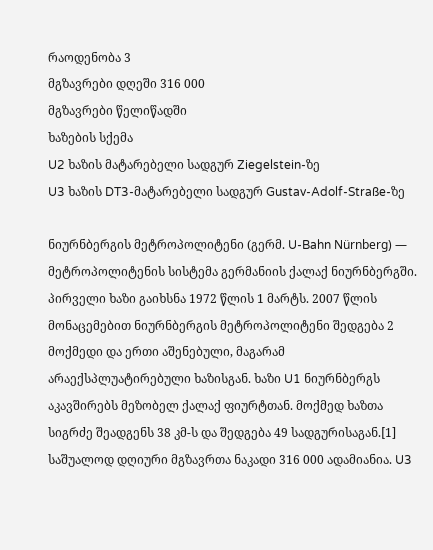რაოდენობა 3
მგზავრები დღეში 316 000
მგზავრები წელიწადში
ხაზების სქემა
U2 ხაზის მატარებელი სადგურ Ziegelstein-ზე
U3 ხაზის DT3-მატარებელი სადგურ Gustav-Adolf-Straße-ზე

ნიურნბერგის მეტროპოლიტენი (გერმ. U-Bahn Nürnberg) — მეტროპოლიტენის სისტემა გერმანიის ქალაქ ნიურნბერგში. პირველი ხაზი გაიხსნა 1972 წლის 1 მარტს. 2007 წლის მონაცემებით ნიურნბერგის მეტროპოლიტენი შედგება 2 მოქმედი და ერთი აშენებული, მაგარამ არაექსპლუატირებული ხაზისგან. ხაზი U1 ნიურნბერგს აკავშირებს მეზობელ ქალაქ ფიურტთან. მოქმედ ხაზთა სიგრძე შეადგენს 38 კმ-ს და შედგება 49 სადგურისაგან.[1] საშუალოდ დღიური მგზავრთა ნაკადი 316 000 ადამიანია. U3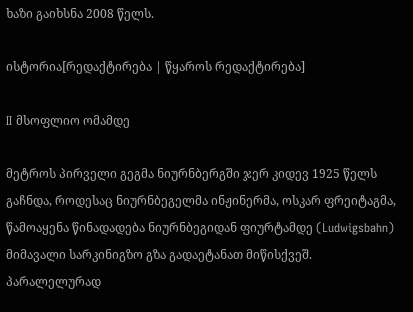ხაზი გაიხსნა 2008 წელს.

ისტორია[რედაქტირება | წყაროს რედაქტირება]

II მსოფლიო ომამდე

მეტროს პირველი გეგმა ნიურნბერგში ჯერ კიდევ 1925 წელს გაჩნდა, როდესაც ნიურნბეგელმა ინჟინერმა, ოსკარ ფრეიტაგმა, წამოაყენა წინადადება ნიურნბეგიდან ფიურტამდე (Ludwigsbahn) მიმავალი სარკინიგზო გზა გადაეტანათ მიწისქვეშ. პარალელურად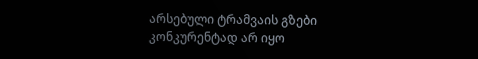არსებული ტრამვაის გზები კონკურენტად არ იყო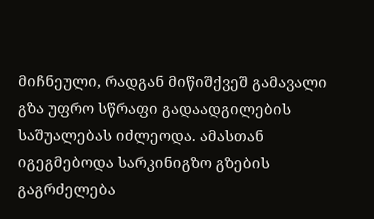მიჩნეული, რადგან მიწიშქვეშ გამავალი გზა უფრო სწრაფი გადაადგილების საშუალებას იძლეოდა. ამასთან იგეგმებოდა სარკინიგზო გზების გაგრძელება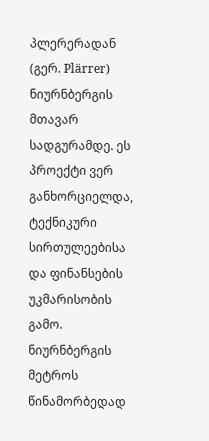პლერერადან (გერ. Plärrer) ნიურნბერგის მთავარ სადგურამდე. ეს პროექტი ვერ განხორციელდა, ტექნიკური სირთულეებისა და ფინანსების უკმარისობის გამო. ნიურნბერგის მეტროს წინამორბედად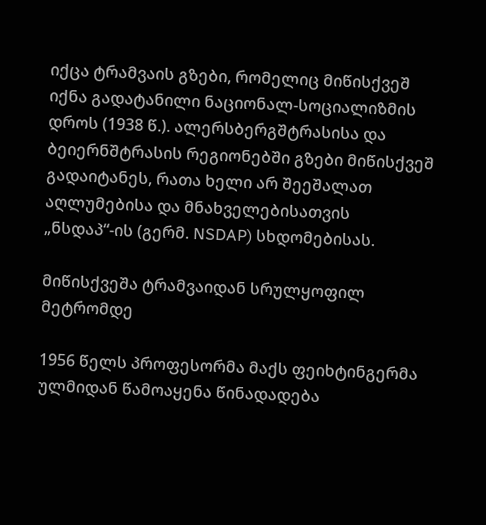იქცა ტრამვაის გზები, რომელიც მიწისქვეშ იქნა გადატანილი ნაციონალ-სოციალიზმის დროს (1938 წ.). ალერსბერგშტრასისა და ბეიერნშტრასის რეგიონებში გზები მიწისქვეშ გადაიტანეს, რათა ხელი არ შეეშალათ აღლუმებისა და მნახველებისათვის „ნსდაპ“-ის (გერმ. NSDAP) სხდომებისას.

მიწისქვეშა ტრამვაიდან სრულყოფილ მეტრომდე

1956 წელს პროფესორმა მაქს ფეიხტინგერმა ულმიდან წამოაყენა წინადადება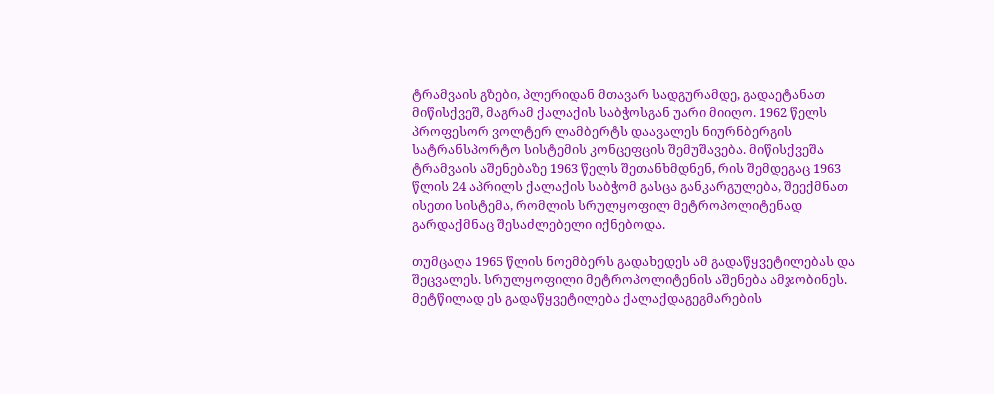ტრამვაის გზები, პლერიდან მთავარ სადგურამდე, გადაეტანათ მიწისქვეშ, მაგრამ ქალაქის საბჭოსგან უარი მიიღო. 1962 წელს პროფესორ ვოლტერ ლამბერტს დაავალეს ნიურნბერგის სატრანსპორტო სისტემის კონცეფცის შემუშავება. მიწისქვეშა ტრამვაის აშენებაზე 1963 წელს შეთანხმდნენ, რის შემდეგაც 1963 წლის 24 აპრილს ქალაქის საბჭომ გასცა განკარგულება, შეექმნათ ისეთი სისტემა, რომლის სრულყოფილ მეტროპოლიტენად გარდაქმნაც შესაძლებელი იქნებოდა.

თუმცაღა 1965 წლის ნოემბერს გადახედეს ამ გადაწყვეტილებას და შეცვალეს. სრულყოფილი მეტროპოლიტენის აშენება ამჯობინეს. მეტწილად ეს გადაწყვეტილება ქალაქდაგეგმარების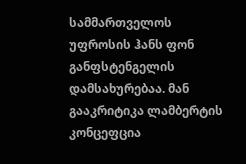სამმართველოს უფროსის ჰანს ფონ განფსტენგელის დამსახურებაა. მან გააკრიტიკა ლამბერტის კონცეფცია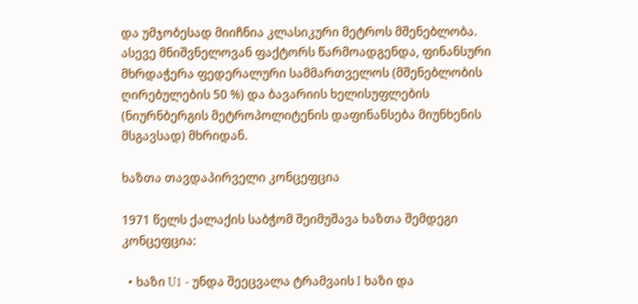და უმჯობესად მიიჩნია კლასიკური მეტროს მშენებლობა. ასევე მნიშვნელოვან ფაქტორს წარმოადგენდა, ფინანსური მხრდაჭერა ფედერალური სამმართველოს (მშენებლობის ღირებულების 50 %) და ბავარიის ხელისუფლების (ნიურნბერგის მეტროპოლიტენის დაფინანსება მიუნხენის მსგავსად) მხრიდან.

ხაზთა თავდაპირველი კონცეფცია

1971 წელს ქალაქის საბჭომ შეიმუშავა ხაზთა შემდეგი კონცეფცია:

  • ხაზი U1 - უნდა შეეცვალა ტრამვაის I ხაზი და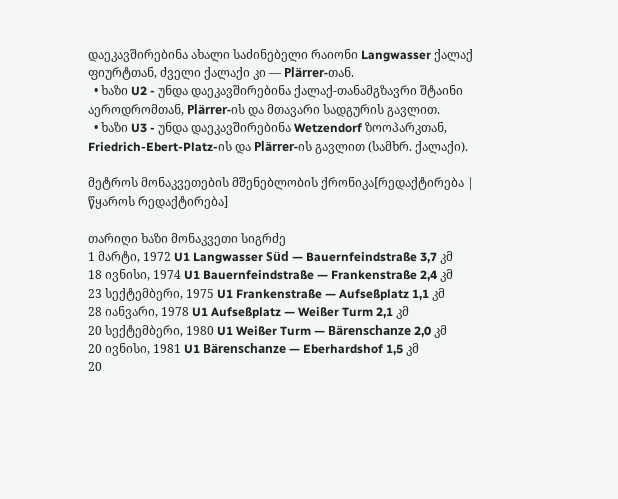დაეკავშირებინა ახალი საძინებელი რაიონი Langwasser ქალაქ ფიურტთან, ძველი ქალაქი კი — Plärrer-თან.
  • ხაზი U2 - უნდა დაეკავშირებინა ქალაქ-თანამგზავრი შტაინი აეროდრომთან, Plärrer-ის და მთავარი სადგურის გავლით.
  • ხაზი U3 - უნდა დაეკავშირებინა Wetzendorf ზოოპარკთან, Friedrich-Ebert-Platz-ის და Plärrer-ის გავლით (სამხრ. ქალაქი).

მეტროს მონაკვეთების მშენებლობის ქრონიკა[რედაქტირება | წყაროს რედაქტირება]

თარიღი ხაზი მონაკვეთი სიგრძე
1 მარტი, 1972 U1 Langwasser Süd — Bauernfeindstraße 3,7 კმ
18 ივნისი, 1974 U1 Bauernfeindstraße — Frankenstraße 2,4 კმ
23 სექტემბერი, 1975 U1 Frankenstraße — Aufseßplatz 1,1 კმ
28 იანვარი, 1978 U1 Aufseßplatz — Weißer Turm 2,1 კმ
20 სექტემბერი, 1980 U1 Weißer Turm — Bärenschanze 2,0 კმ
20 ივნისი, 1981 U1 Bärenschanze — Eberhardshof 1,5 კმ
20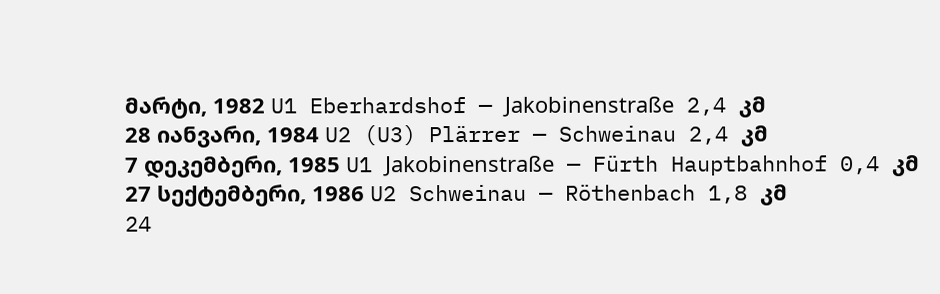მარტი, 1982 U1 Eberhardshof — Jakobinenstraße 2,4 კმ
28 იანვარი, 1984 U2 (U3) Plärrer — Schweinau 2,4 კმ
7 დეკემბერი, 1985 U1 Jakobinenstraße — Fürth Hauptbahnhof 0,4 კმ
27 სექტემბერი, 1986 U2 Schweinau — Röthenbach 1,8 კმ
24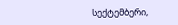სექტემბერი,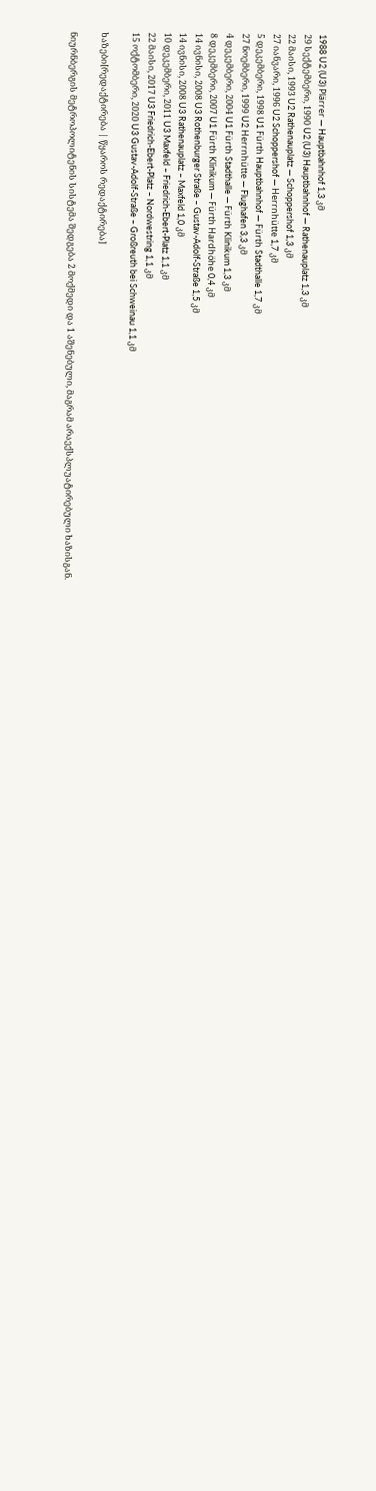1988 U2 (U3) Plärrer — Hauptbahnhof 1,3 კმ
29 სექტემბერი, 1990 U2 (U3) Hauptbahnhof — Rathenauplatz 1,3 კმ
22 მაისი, 1993 U2 Rathenauplatz — Schoppershof 1,3 კმ
27 იანვარი, 1996 U2 Schoppershof — Herrnhütte 1,7 კმ
5 დეკემბერი, 1998 U1 Fürth Hauptbahnhof — Fürth Stadthalle 1,7 კმ
27 ნოემბერი, 1999 U2 Herrnhütte — Flughafen 3,3 კმ
4 დეკემბერი, 2004 U1 Fürth Stadthalle — Fürth Klinikum 1,3 კმ
8 დეკემბერი, 2007 U1 Fürth Klinikum — Fürth Hardhöhe 0,4 კმ
14 ივნისი, 2008 U3 Rothenburger Straße – Gustav-Adolf-Straße 1,5 კმ
14 ივნისი, 2008 U3 Rathenauplatz – Maxfeld 1,0 კმ
10 დეკემბერი, 2011 U3 Maxfeld – Friedrich-Ebert-Platz 1,1 კმ
22 მაისი, 2017 U3 Friedrich-Ebert-Platz – Nordwestring 1,1 კმ
15 ოქტომბერი, 2020 U3 Gustav-Adolf-Straße – Großreuth bei Schweinau 1,1 კმ

ხაზები[რედაქტირება | წყაროს რედაქტირება]

ნიურნბერგის მეტროპოლიტენის სისტემა შედგება 2 მოქმედი და 1 აშენებული, მაგრამ არაექსპლუატირებული ხაზისგან.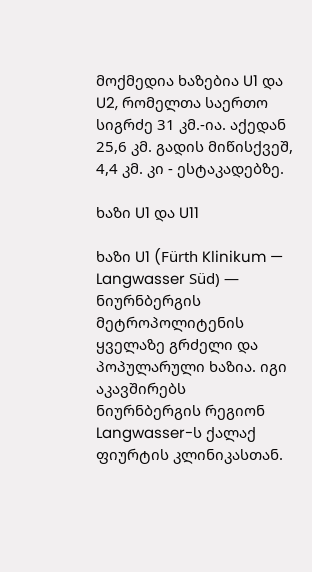მოქმედია ხაზებია U1 და U2, რომელთა საერთო სიგრძე 31 კმ.-ია. აქედან 25,6 კმ. გადის მიწისქვეშ, 4,4 კმ. კი - ესტაკადებზე.

ხაზი U1 და U11

ხაზი U1 (Fürth Klinikum — Langwasser Süd) — ნიურნბერგის მეტროპოლიტენის ყველაზე გრძელი და პოპულარული ხაზია. იგი აკავშირებს ნიურნბერგის რეგიონ Langwasser-ს ქალაქ ფიურტის კლინიკასთან.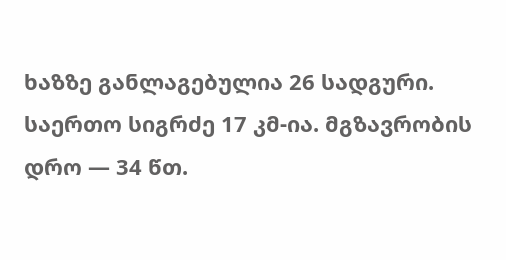ხაზზე განლაგებულია 26 სადგური. საერთო სიგრძე 17 კმ-ია. მგზავრობის დრო — 34 წთ.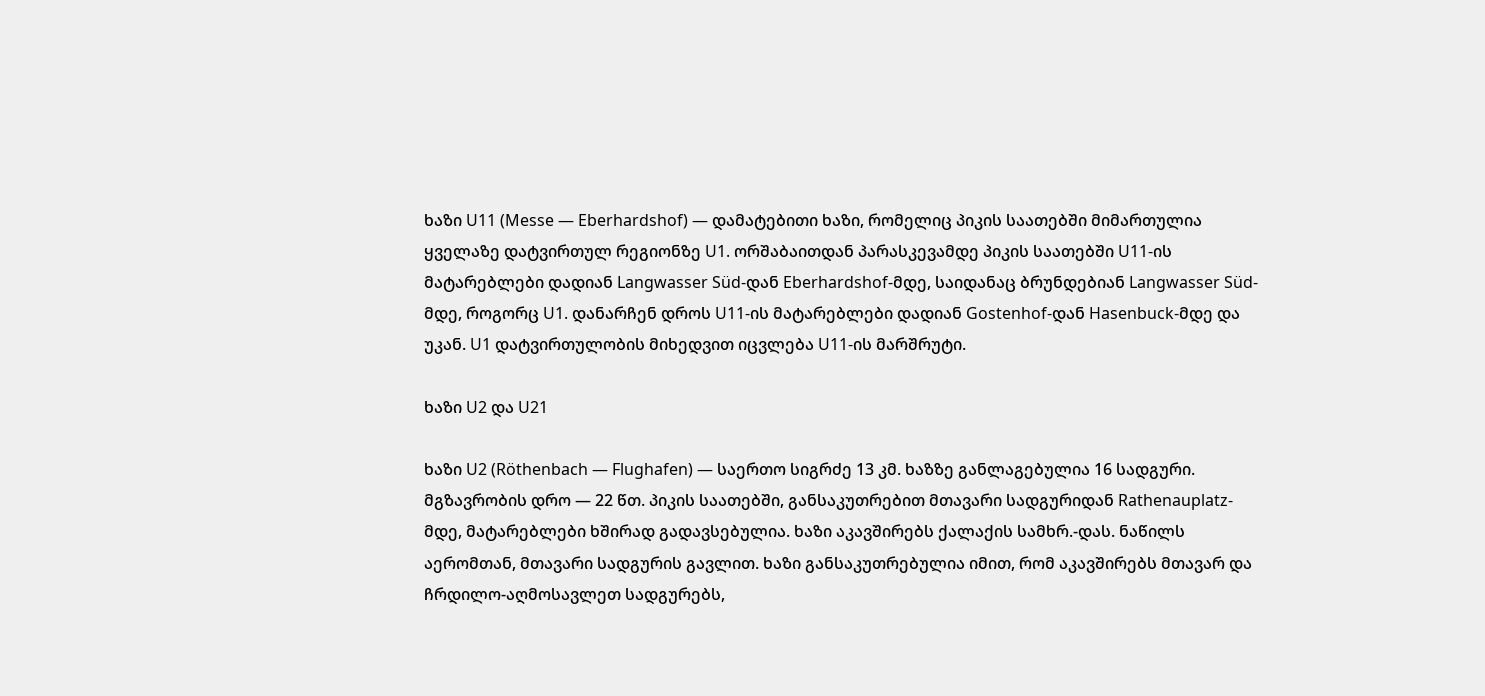ხაზი U11 (Messe — Eberhardshof) — დამატებითი ხაზი, რომელიც პიკის საათებში მიმართულია ყველაზე დატვირთულ რეგიონზე U1. ორშაბაითდან პარასკევამდე პიკის საათებში U11-ის მატარებლები დადიან Langwasser Süd-დან Eberhardshof-მდე, საიდანაც ბრუნდებიან Langwasser Süd-მდე, როგორც U1. დანარჩენ დროს U11-ის მატარებლები დადიან Gostenhof-დან Hasenbuck-მდე და უკან. U1 დატვირთულობის მიხედვით იცვლება U11-ის მარშრუტი.

ხაზი U2 და U21

ხაზი U2 (Röthenbach — Flughafen) — საერთო სიგრძე 13 კმ. ხაზზე განლაგებულია 16 სადგური. მგზავრობის დრო — 22 წთ. პიკის საათებში, განსაკუთრებით მთავარი სადგურიდან Rathenauplatz-მდე, მატარებლები ხშირად გადავსებულია. ხაზი აკავშირებს ქალაქის სამხრ.-დას. ნაწილს აერომთან, მთავარი სადგურის გავლით. ხაზი განსაკუთრებულია იმით, რომ აკავშირებს მთავარ და ჩრდილო-აღმოსავლეთ სადგურებს,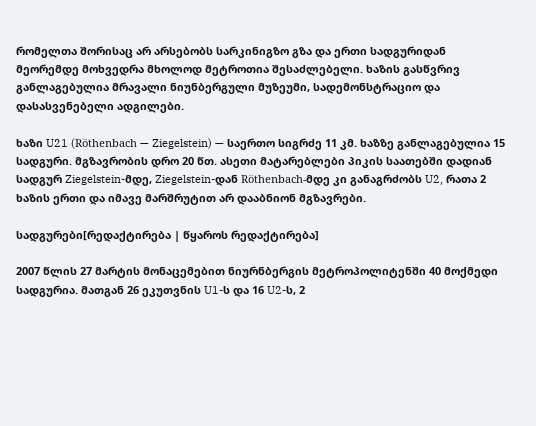რომელთა შორისაც არ არსებობს სარკინიგზო გზა და ერთი სადგურიდან მეორემდე მოხვედრა მხოლოდ მეტროთია შესაძლებელი. ხაზის გასწვრივ განლაგებულია მრავალი ნიუნბერგული მუზეუმი, სადემონსტრაციო და დასასვენებელი ადგილები.

ხაზი U21 (Röthenbach — Ziegelstein) — საერთო სიგრძე 11 კმ. ხაზზე განლაგებულია 15 სადგური. მგზავრობის დრო 20 წთ. ასეთი მატარებლები პიკის საათებში დადიან სადგურ Ziegelstein-მდე, Ziegelstein-დან Röthenbach-მდე კი განაგრძობს U2, რათა 2 ხაზის ერთი და იმავე მარშრუტით არ დააბნიონ მგზავრები.

სადგურები[რედაქტირება | წყაროს რედაქტირება]

2007 წლის 27 მარტის მონაცემებით ნიურნბერგის მეტროპოლიტენში 40 მოქმედი სადგურია. მათგან 26 ეკუთვნის U1-ს და 16 U2-ს, 2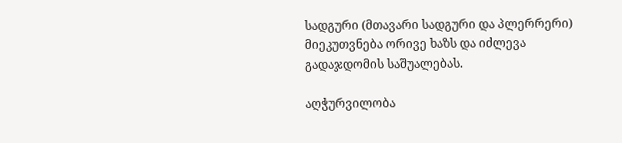სადგური (მთავარი სადგური და პლერრერი) მიეკუთვნება ორივე ხაზს და იძლევა გადაჯდომის საშუალებას.

აღჭურვილობა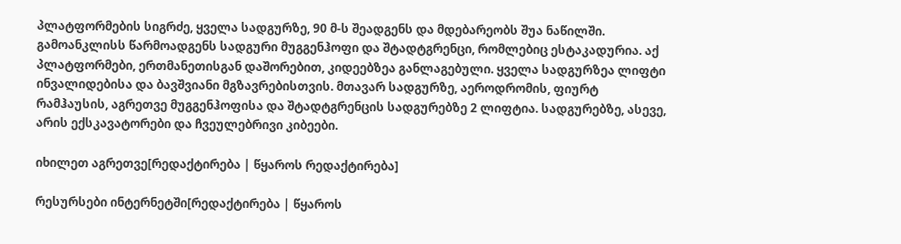პლატფორმების სიგრძე, ყველა სადგურზე, 90 მ-ს შეადგენს და მდებარეობს შუა ნაწილში. გამოანკლისს წარმოადგენს სადგური მუგგენჰოფი და შტადტგრენცი, რომლებიც ესტაკადურია. აქ პლატფორმები, ერთმანეთისგან დაშორებით, კიდეებზეა განლაგებული. ყველა სადგურზეა ლიფტი ინვალიდებისა და ბავშვიანი მგზავრებისთვის. მთავარ სადგურზე, აეროდრომის, ფიურტ რამჰაუსის, აგრეთვე მუგგენჰოფისა და შტადტგრენცის სადგურებზე 2 ლიფტია. სადგურებზე, ასევე, არის ექსკავატორები და ჩვეულებრივი კიბეები.

იხილეთ აგრეთვე[რედაქტირება | წყაროს რედაქტირება]

რესურსები ინტერნეტში[რედაქტირება | წყაროს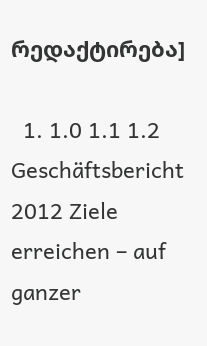რედაქტირება]

  1. 1.0 1.1 1.2 Geschäftsbericht 2012 Ziele erreichen – auf ganzer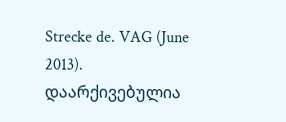Strecke de. VAG (June 2013). დაარქივებულია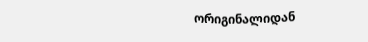ორიგინალიდან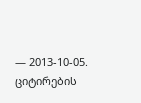— 2013-10-05. ციტირების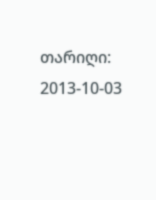თარიღი: 2013-10-03